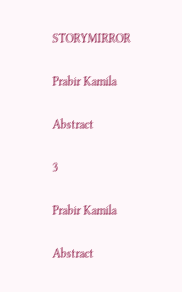STORYMIRROR

Prabir Kamila

Abstract

3

Prabir Kamila

Abstract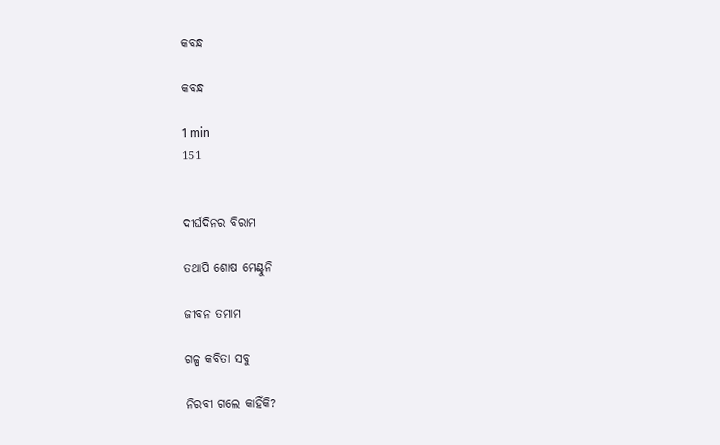କବନ୍ଧ

କବନ୍ଧ

1 min
151


ଦୀର୍ଘଦିନର ବିରାମ

ତଥାପି ଶୋଷ ମେଣ୍ଟୁନି

ଜୀବନ ତମାମ

ଗଳ୍ପ କବିତା ସବୁ

ନିରବୀ ଗଲେ କାହିଁକି?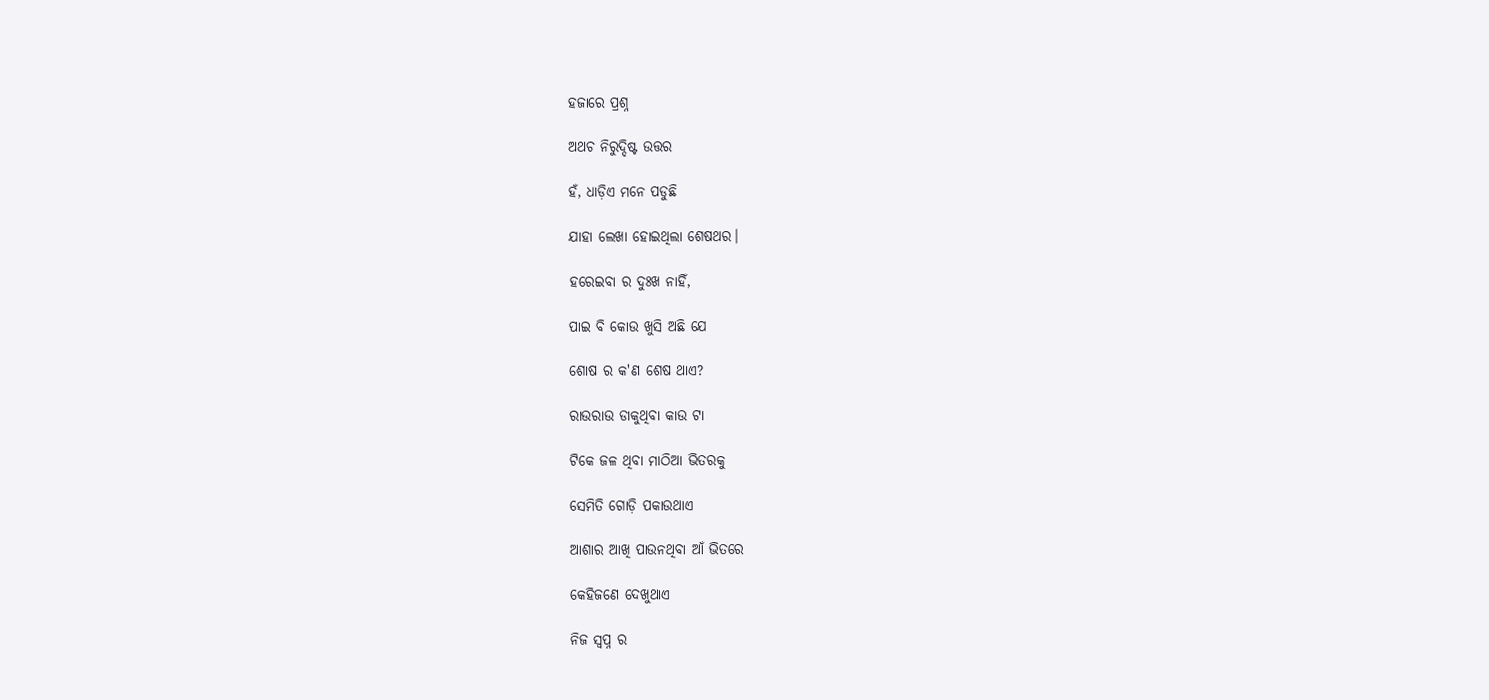ହଜାରେ ପ୍ରଶ୍ନ

ଅଥଚ ନିରୁଦ୍ଦିଷ୍ଟ ଉତ୍ତର

ହଁ, ଧାଡ଼ିଏ ମନେ ପଡୁଛି

ଯାହା ଲେଖା ହୋଇଥିଲା ଶେଷଥର।

ହରେଇବା ର ଦୁଃଖ ନାହିଁ,

ପାଇ ବି କୋଉ ଖୁସି ଅଛି ଯେ

ଶୋଷ ର କ'ଣ ଶେଷ ଥାଏ?

ରାଉରାଉ ଡାକୁଥିବା କାଉ ଟା

ଟିକେ ଜଳ ଥିବା ମାଠିଆ ଭିତରକୁ

ସେମିତି ଗୋଡ଼ି ପକାଉଥାଏ

ଆଶାର ଆଖି ପାଉନଥିବା ଆଁ ଭିତରେ

କେହିଜଣେ ଦେଖୁଥାଏ

ନିଜ ସ୍ବପ୍ନ ର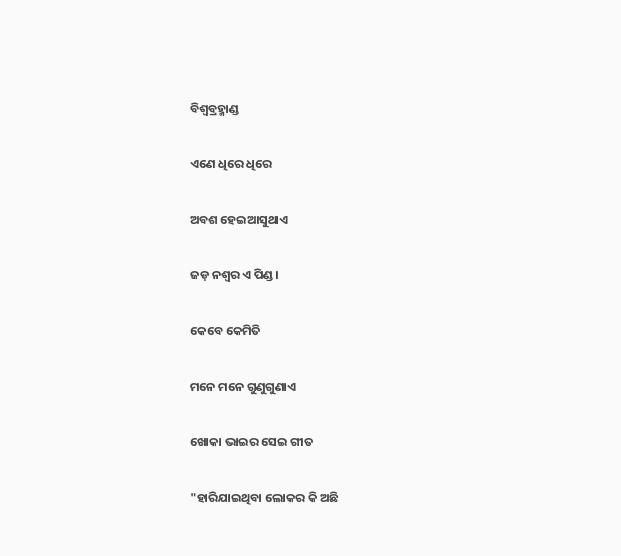ବିଶ୍ବବ୍ରହ୍ମାଣ୍ଡ

ଏଣେ ଧିରେ ଧିରେ

ଅବଶ ହେଇଆସୁଥାଏ

ଜଡ଼ ନଶ୍ବର ଏ ପିଣ୍ଡ।

କେବେ କେମିତି

ମନେ ମନେ ଗୁଣୁଗୁଣାଏ

ଖୋକା ଭାଇର ସେଇ ଗୀତ

"ହାରିଯାଇଥିବା ଲୋକର କି ଅଛି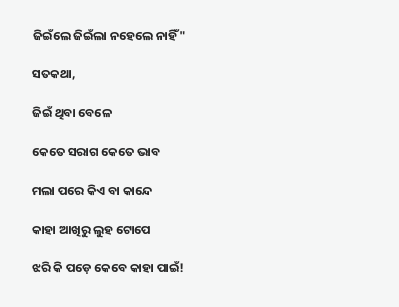ଜିଇଁଲେ ଜିଇଁଲା ନହେଲେ ନାହିଁ"

ସତକଥା,

ଜିଇଁ ଥିବା ବେଳେ

କେତେ ସରାଗ କେତେ ଭାବ

ମଲା ପରେ କିଏ ବା କାନ୍ଦେ

କାହା ଆଖିରୁ ଲୁହ ଟୋପେ

ଝରି କି ପଡ଼େ କେବେ କାହା ପାଇଁ!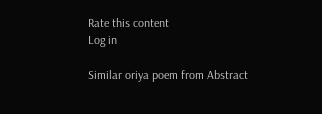Rate this content
Log in

Similar oriya poem from Abstract